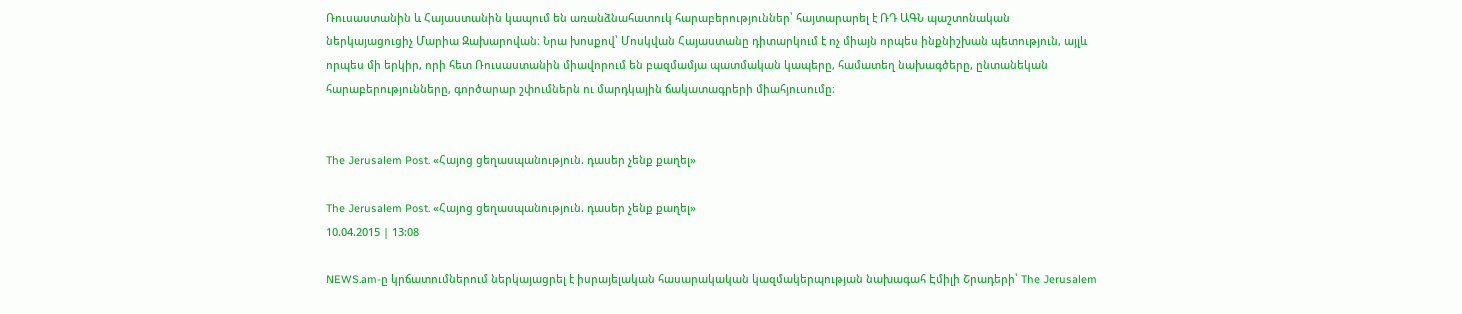Ռուսաստանին և Հայաստանին կապում են առանձնահատուկ հարաբերություններ՝ հայտարարել է ՌԴ ԱԳՆ պաշտոնական ներկայացուցիչ Մարիա Զախարովան։ Նրա խոսքով՝ Մոսկվան Հայաստանը դիտարկում է ոչ միայն որպես ինքնիշխան պետություն, այլև որպես մի երկիր, որի հետ Ռուսաստանին միավորում են բազմամյա պատմական կապերը, համատեղ նախագծերը, ընտանեկան հարաբերությունները, գործարար շփումներն ու մարդկային ճակատագրերի միահյուսումը։


The Jerusalem Post. «Հայոց ցեղասպանություն. դասեր չենք քաղել»

The Jerusalem Post. «Հայոց ցեղասպանություն. դասեր չենք քաղել»
10.04.2015 | 13:08

NEWS.am-ը կրճատումներում ներկայացրել է իսրայելական հասարակական կազմակերպության նախագահ Էմիլի Շրադերի՝ The Jerusalem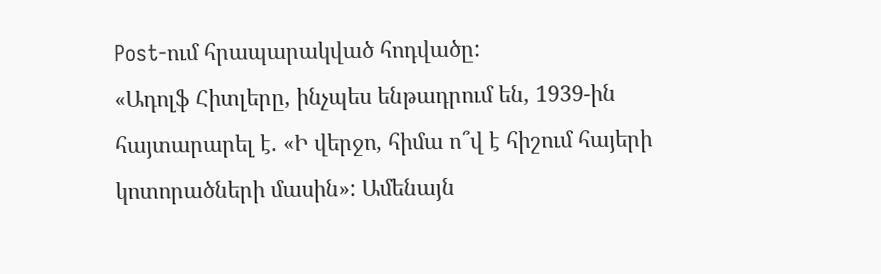Post-ում հրապարակված հոդվածը:
«Ադոլֆ Հիտլերը, ինչպես ենթադրում են, 1939-ին հայտարարել է. «Ի վերջո, հիմա ո՞վ է հիշում հայերի կոտորածների մասին»: Ամենայն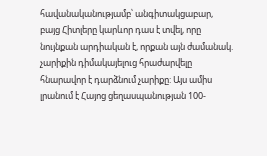հավանականությամբ՝ անգիտակցաբար, բայց Հիտլերը կարևոր դաս է տվել, որը նույնքան արդիական է, որքան այն ժամանակ. չարիքին դիմակայելուց հրաժարվելը հնարավոր է դարձնում չարիքը: Այս ամիս լրանում է Հայոց ցեղասպանության 100-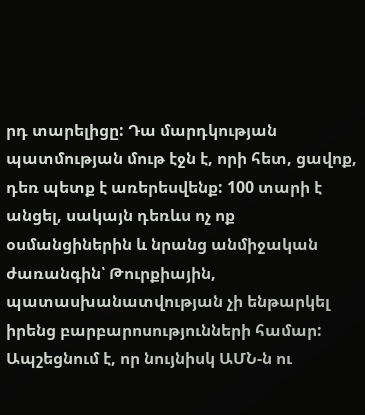րդ տարելիցը: Դա մարդկության պատմության մութ էջն է, որի հետ, ցավոք, դեռ պետք է առերեսվենք: 100 տարի է անցել, սակայն դեռևս ոչ ոք օսմանցիներին և նրանց անմիջական ժառանգին՝ Թուրքիային, պատասխանատվության չի ենթարկել իրենց բարբարոսությունների համար: Ապշեցնում է, որ նույնիսկ ԱՄՆ-ն ու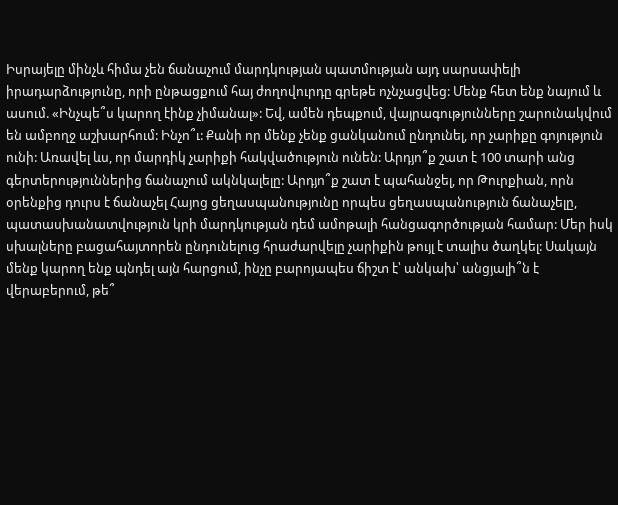Իսրայելը մինչև հիմա չեն ճանաչում մարդկության պատմության այդ սարսափելի իրադարձությունը, որի ընթացքում հայ ժողովուրդը գրեթե ոչնչացվեց: Մենք հետ ենք նայում և ասում. «Ինչպե՞ս կարող էինք չիմանալ»: Եվ, ամեն դեպքում, վայրագությունները շարունակվում են ամբողջ աշխարհում: Ինչո՞ւ: Քանի որ մենք չենք ցանկանում ընդունել, որ չարիքը գոյություն ունի: Առավել ևս, որ մարդիկ չարիքի հակվածություն ունեն: Արդյո՞ք շատ է 100 տարի անց գերտերություններից ճանաչում ակնկալելը: Արդյո՞ք շատ է պահանջել, որ Թուրքիան, որն օրենքից դուրս է ճանաչել Հայոց ցեղասպանությունը որպես ցեղասպանություն ճանաչելը, պատասխանատվություն կրի մարդկության դեմ ամոթալի հանցագործության համար: Մեր իսկ սխալները բացահայտորեն ընդունելուց հրաժարվելը չարիքին թույլ է տալիս ծաղկել: Սակայն մենք կարող ենք պնդել այն հարցում, ինչը բարոյապես ճիշտ է՝ անկախ՝ անցյալի՞ն է վերաբերում, թե՞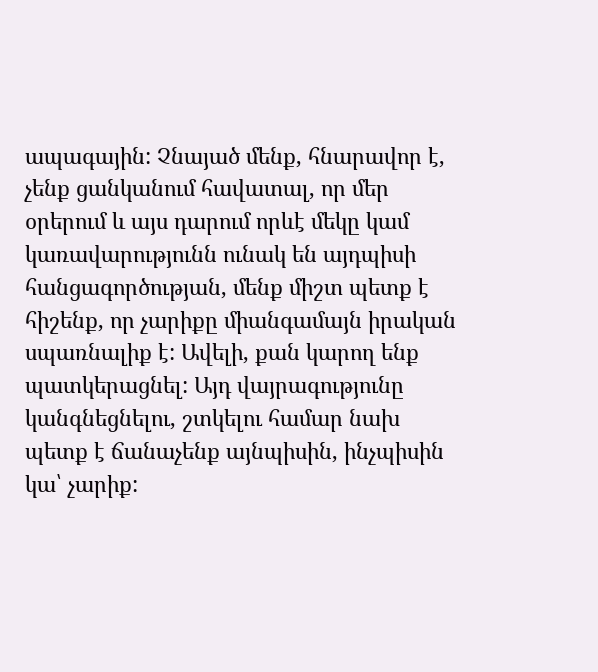ապագային: Չնայած մենք, հնարավոր է, չենք ցանկանում հավատալ, որ մեր օրերում և այս դարում որևէ մեկը կամ կառավարությունն ունակ են այդպիսի հանցագործության, մենք միշտ պետք է հիշենք, որ չարիքը միանգամայն իրական սպառնալիք է: Ավելի, քան կարող ենք պատկերացնել: Այդ վայրագությունը կանգնեցնելու, շտկելու համար նախ պետք է ճանաչենք այնպիսին, ինչպիսին կա՝ չարիք: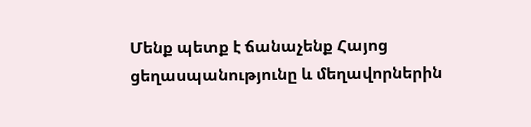Մենք պետք է ճանաչենք Հայոց ցեղասպանությունը և մեղավորներին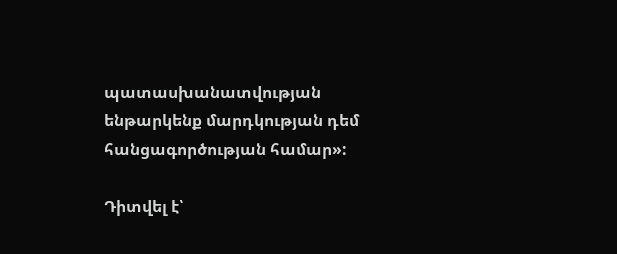պատասխանատվության ենթարկենք մարդկության դեմ հանցագործության համար»:

Դիտվել է՝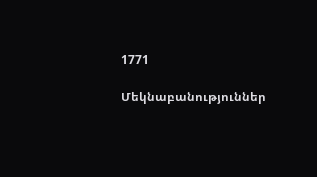1771

Մեկնաբանություններ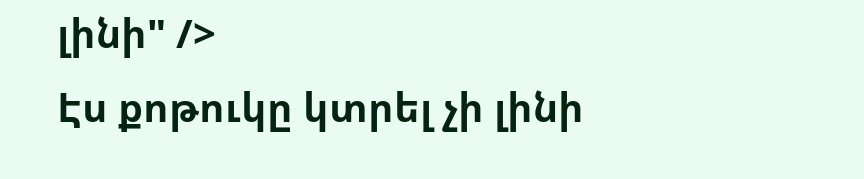լինի" />
Էս քոթուկը կտրել չի լինի